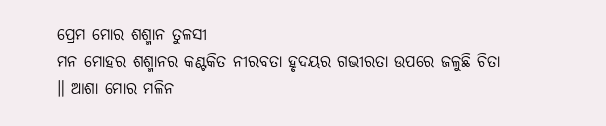ପ୍ରେମ ମୋର ଶଶ୍ମାନ ତୁଳସୀ
ମନ ମୋହର ଶଶ୍ମାନର କଣ୍ଟକିତ ନୀରବତା ହୃଦୟର ଗଭୀରତା ଉପରେ ଜଳୁଛି ଚିତା ॥ ଆଶା ମୋର ମଳିନ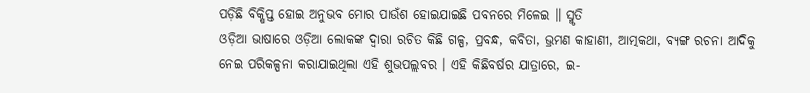ପଡ଼ିଛି ବିକ୍ଷିପ୍ତ ହୋଇ ଅନୁଭବ ମୋର ପାଉଁଶ ହୋଇଯାଇଛି ପବନରେ ମିଳେଇ ॥ ସ୍ମୃତି
ଓଡ଼ିଆ ଭାଷାରେ ଓଡ଼ିଆ ଲୋକଙ୍କ ଦ୍ୱାରା ରଚିତ କିଛି ଗଳ୍ପ, ପ୍ରବନ୍ଧ, କବିତା, ଭ୍ରମଣ କାହାଣୀ, ଆତ୍ମକଥା, ବ୍ୟଙ୍ଗ ରଚନା ଆଦିକୁ ନେଇ ପରିକଳ୍ପନା କରାଯାଇଥିଲା ଏହି ଶୁଭପଲ୍ଲବର । ଏହି କିଛିବର୍ଷର ଯାତ୍ରାରେ, ଇ-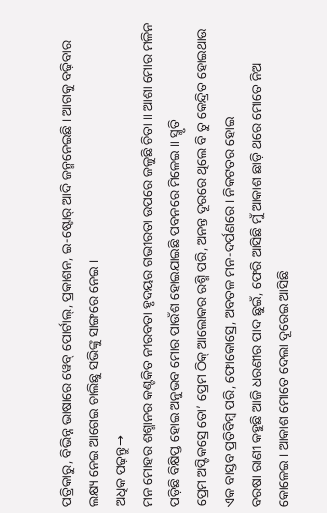ପତ୍ରିକାରୁ, ବିଭିନ୍ନ ଭାଷାରେ ୱେବ୍ ପୋର୍ଟାଲ୍, ପ୍ରକାଶନ, ଇ-ଷ୍ଟୋର୍ ଆଦି ଜନ୍ମନେଇଛି । ଆଗକୁ ବଢ଼ିବାର ଲକ୍ଷ୍ୟ ନେଇ ଆଗେଇ ଚାଲିଛୁ ସଭିଙ୍କୁ ସାଙ୍ଗରେ ନେଇ ।
ଅଧିକ ପଢ଼ନ୍ତୁ→
ମନ ମୋହର ଶଶ୍ମାନର କଣ୍ଟକିତ ନୀରବତା ହୃଦୟର ଗଭୀରତା ଉପରେ ଜଳୁଛି ଚିତା ॥ ଆଶା ମୋର ମଳିନ ପଡ଼ିଛି ବିକ୍ଷିପ୍ତ ହୋଇ ଅନୁଭବ ମୋର ପାଉଁଶ ହୋଇଯାଇଛି ପବନରେ ମିଳେଇ ॥ ସ୍ମୃତି
ପ୍ରେମ ଅପ୍ଟିକସ୍ରେ ତୋ’ ପ୍ରେମ ଠିକ୍ ଆଲୋକର ରଶ୍ମି ପରି, ଅନନ୍ତ ଦୂରରେ ଥିଲେ ବି ତୁ କେନ୍ଦ୍ରିତ ହୋଇଥାଉ ଏକ ବାସ୍ତବ ପ୍ରତିବିମ୍ବ ପରି, ଫୋକୋସ୍ରେ, ଅବତଳ ମନ-ଦର୍ପଣରେ । ନିକଟତର ହୋଇ
ବରଷା ରାଣୀ କହୁଛି ଆଜି ଧରଣୀର ପାଦ ଛୁଇଁ, ଫେରି ଆସିଛି ମୁଁ ଆକାଶ ଛାଡ଼ି ଥରେ ମୋତେ ନିଅ କୋଳେଇ । ଆକାଶ ମୋତେ ଦେଲା ଦୂରେଇ ଆସିଛି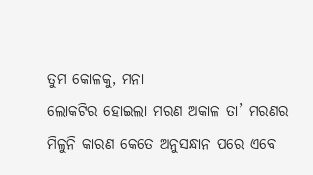ତୁମ କୋଳକୁ, ମନା
ଲୋକଟିର ହୋଇଲା ମରଣ ଅକାଳ ତା’ ମରଣର ମିଳୁନି କାରଣ କେତେ ଅନୁସନ୍ଧାନ ପରେ ଏବେ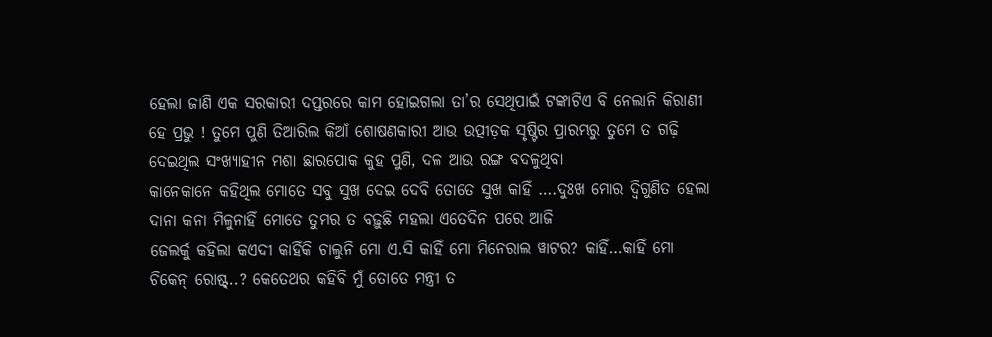ହେଲା ଜାଣି ଏକ ସରକାରୀ ଦପ୍ତରରେ କାମ ହୋଇଗଲା ତା’ର ସେଥିପାଇଁ ଟଙ୍କାଟିଏ ବି ନେଲାନି କିରାଣୀ
ହେ ପ୍ରଭୁ ! ତୁମେ ପୁଣି ତିଆରିଲ କିଆଁ ଶୋଷଣକାରୀ ଆଉ ଉତ୍ପୀଡ଼କ ସୃଷ୍ଟିର ପ୍ରାରମ୍ଭରୁ ତୁମେ ତ ଗଢ଼ି ଦେଇଥିଲ ସଂଖ୍ୟାହୀନ ମଶା ଛାରପୋକ କୁହ ପୁଣି, ଦଳ ଆଉ ରଙ୍ଗ ବଦଳୁଥିବା
କାନେକାନେ କହିଥିଲ ମୋତେ ସବୁ ସୁଖ ଦେଇ ଦେବି ତୋତେ ସୁଖ କାହିଁ ….ଦୁଃଖ ମୋର ଦ୍ୱିଗୁଣିତ ହେଲା ଦାନା କନା ମିଳୁନାହିଁ ମୋତେ ତୁମର ତ ବଢ଼ୁଛି ମହଲା ଏତେଦିନ ପରେ ଆଜି
ଜେଲର୍କୁ କହିଲା କଏଦୀ କାହିଁକି ଚାଲୁନି ମୋ ଏ.ସି କାହିଁ ମୋ ମିନେରାଲ ୱାଟର? କାହିଁ…କାହିଁ ମୋ ଚିକେନ୍ ରୋଷ୍ଟ୍..? କେତେଥର କହିବି ମୁଁ ତୋତେ ମନ୍ତ୍ରୀ ତ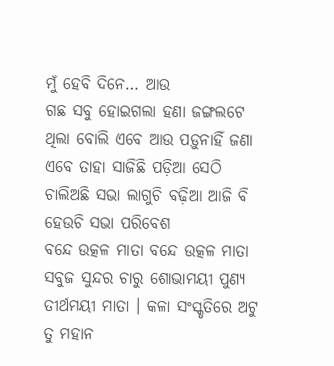ମୁଁ ହେବି ଦିନେ… ଆଉ
ଗଛ ସବୁ ହୋଇଗଲା ହଣା ଜଙ୍ଗଲଟେ ଥିଲା ବୋଲି ଏବେ ଆଉ ପଡ଼ୁନାହିଁ ଜଣା ଏବେ ତାହା ସାଜିଛି ପଡ଼ିଆ ସେଠି ଚାଲିଅଛି ସଭା ଲାଗୁଚି ବଢ଼ିଆ ଆଜି ବି ହେଉଚି ସଭା ପରିବେଶ
ବନ୍ଦେ ଉତ୍କଳ ମାତା ବନ୍ଦେ ଉତ୍କଳ ମାତା ସବୁଜ ସୁନ୍ଦର ଚାରୁ ଶୋଭାମୟୀ ପୁଣ୍ୟ ତୀର୍ଥମୟୀ ମାତା । କଳା ସଂସ୍କୃତିରେ ଅଟୁ ତୁ ମହାନ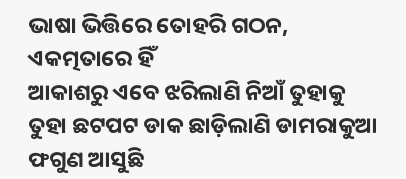ଭାଷା ଭିତ୍ତିରେ ତୋହରି ଗଠନ, ଏକତ୍ମତାରେ ହିଁ
ଆକାଶରୁ ଏବେ ଝରିଲାଣି ନିଆଁ ତୁହାକୁ ତୁହା ଛଟପଟ ଡାକ ଛାଡ଼ିଲାଣି ଡାମରାକୁଆ ଫଗୁଣ ଆସୁଛି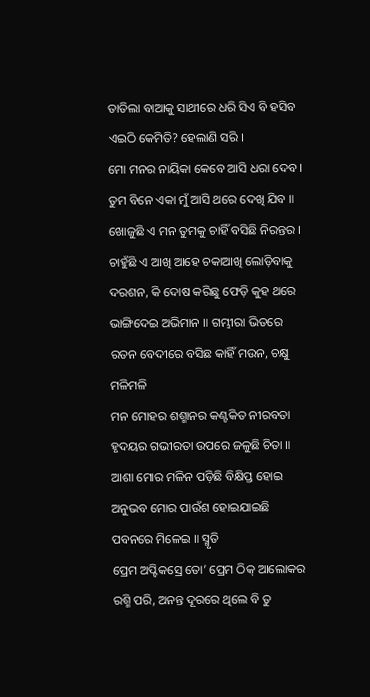ତାତିଲା ବାଆକୁ ସାଥୀରେ ଧରି ସିଏ ବି ହସିବ ଏଇଠି କେମିତି? ହେଲାଣି ସରି ।
ମୋ ମନର ନାୟିକା କେବେ ଆସି ଧରା ଦେବ । ତୁମ ବିନେ ଏକା ମୁଁ ଆସି ଥରେ ଦେଖି ଯିବ ॥ ଖୋଜୁଛି ଏ ମନ ତୁମକୁ ଚାହିଁ ବସିଛି ନିରନ୍ତର ।
ଚାହୁଁଛି ଏ ଆଖି ଆହେ ଚକାଆଖି ଲୋଡ଼ିବାକୁ ଦରଶନ, କି ଦୋଷ କରିଛୁ ଫେଡ଼ି କୁହ ଥରେ ଭାଙ୍ଗିଦେଇ ଅଭିମାନ ॥ ଗମ୍ଭୀରା ଭିତରେ ରତନ ବେଦୀରେ ବସିଛ କାହିଁ ମଉନ, ଚକ୍ଷୁ ମଳିମଳି
ମନ ମୋହର ଶଶ୍ମାନର କଣ୍ଟକିତ ନୀରବତା ହୃଦୟର ଗଭୀରତା ଉପରେ ଜଳୁଛି ଚିତା ॥ ଆଶା ମୋର ମଳିନ ପଡ଼ିଛି ବିକ୍ଷିପ୍ତ ହୋଇ ଅନୁଭବ ମୋର ପାଉଁଶ ହୋଇଯାଇଛି ପବନରେ ମିଳେଇ ॥ ସ୍ମୃତି
ପ୍ରେମ ଅପ୍ଟିକସ୍ରେ ତୋ’ ପ୍ରେମ ଠିକ୍ ଆଲୋକର ରଶ୍ମି ପରି, ଅନନ୍ତ ଦୂରରେ ଥିଲେ ବି ତୁ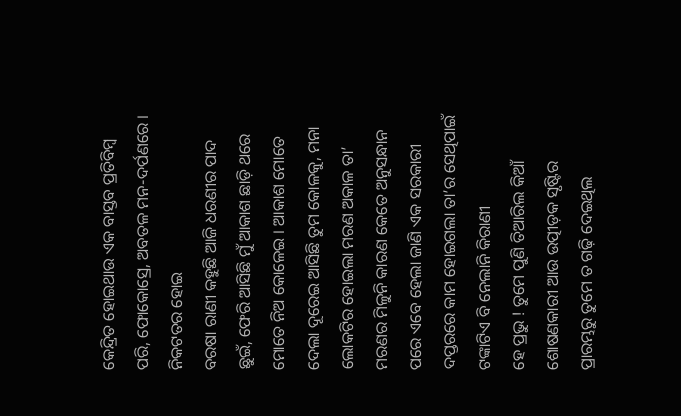କେନ୍ଦ୍ରିତ ହୋଇଥାଉ ଏକ ବାସ୍ତବ ପ୍ରତିବିମ୍ବ ପରି, ଫୋକୋସ୍ରେ, ଅବତଳ ମନ-ଦର୍ପଣରେ । ନିକଟତର ହୋଇ
ବରଷା ରାଣୀ କହୁଛି ଆଜି ଧରଣୀର ପାଦ ଛୁଇଁ, ଫେରି ଆସିଛି ମୁଁ ଆକାଶ ଛାଡ଼ି ଥରେ ମୋତେ ନିଅ କୋଳେଇ । ଆକାଶ ମୋତେ ଦେଲା ଦୂରେଇ ଆସିଛି ତୁମ କୋଳକୁ, ମନା
ଲୋକଟିର ହୋଇଲା ମରଣ ଅକାଳ ତା’ ମରଣର ମିଳୁନି କାରଣ କେତେ ଅନୁସନ୍ଧାନ ପରେ ଏବେ ହେଲା ଜାଣି ଏକ ସରକାରୀ ଦପ୍ତରରେ କାମ ହୋଇଗଲା ତା’ର ସେଥିପାଇଁ ଟଙ୍କାଟିଏ ବି ନେଲାନି କିରାଣୀ
ହେ ପ୍ରଭୁ ! ତୁମେ ପୁଣି ତିଆରିଲ କିଆଁ ଶୋଷଣକାରୀ ଆଉ ଉତ୍ପୀଡ଼କ ସୃଷ୍ଟିର ପ୍ରାରମ୍ଭରୁ ତୁମେ ତ ଗଢ଼ି ଦେଇଥିଲ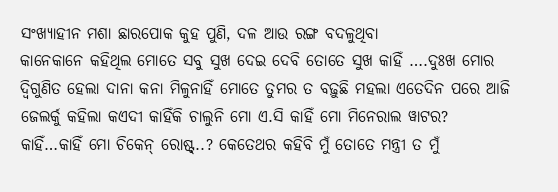ସଂଖ୍ୟାହୀନ ମଶା ଛାରପୋକ କୁହ ପୁଣି, ଦଳ ଆଉ ରଙ୍ଗ ବଦଳୁଥିବା
କାନେକାନେ କହିଥିଲ ମୋତେ ସବୁ ସୁଖ ଦେଇ ଦେବି ତୋତେ ସୁଖ କାହିଁ ….ଦୁଃଖ ମୋର ଦ୍ୱିଗୁଣିତ ହେଲା ଦାନା କନା ମିଳୁନାହିଁ ମୋତେ ତୁମର ତ ବଢ଼ୁଛି ମହଲା ଏତେଦିନ ପରେ ଆଜି
ଜେଲର୍କୁ କହିଲା କଏଦୀ କାହିଁକି ଚାଲୁନି ମୋ ଏ.ସି କାହିଁ ମୋ ମିନେରାଲ ୱାଟର? କାହିଁ…କାହିଁ ମୋ ଚିକେନ୍ ରୋଷ୍ଟ୍..? କେତେଥର କହିବି ମୁଁ ତୋତେ ମନ୍ତ୍ରୀ ତ ମୁଁ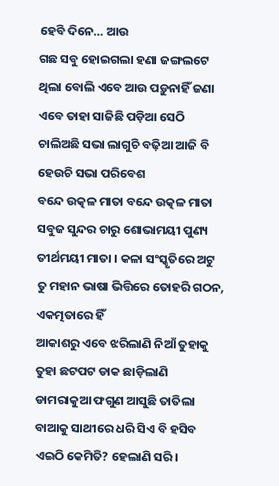ହେବି ଦିନେ… ଆଉ
ଗଛ ସବୁ ହୋଇଗଲା ହଣା ଜଙ୍ଗଲଟେ ଥିଲା ବୋଲି ଏବେ ଆଉ ପଡ଼ୁନାହିଁ ଜଣା ଏବେ ତାହା ସାଜିଛି ପଡ଼ିଆ ସେଠି ଚାଲିଅଛି ସଭା ଲାଗୁଚି ବଢ଼ିଆ ଆଜି ବି ହେଉଚି ସଭା ପରିବେଶ
ବନ୍ଦେ ଉତ୍କଳ ମାତା ବନ୍ଦେ ଉତ୍କଳ ମାତା ସବୁଜ ସୁନ୍ଦର ଚାରୁ ଶୋଭାମୟୀ ପୁଣ୍ୟ ତୀର୍ଥମୟୀ ମାତା । କଳା ସଂସ୍କୃତିରେ ଅଟୁ ତୁ ମହାନ ଭାଷା ଭିତ୍ତିରେ ତୋହରି ଗଠନ, ଏକତ୍ମତାରେ ହିଁ
ଆକାଶରୁ ଏବେ ଝରିଲାଣି ନିଆଁ ତୁହାକୁ ତୁହା ଛଟପଟ ଡାକ ଛାଡ଼ିଲାଣି ଡାମରାକୁଆ ଫଗୁଣ ଆସୁଛି ତାତିଲା ବାଆକୁ ସାଥୀରେ ଧରି ସିଏ ବି ହସିବ ଏଇଠି କେମିତି? ହେଲାଣି ସରି ।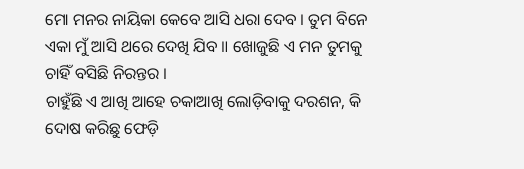ମୋ ମନର ନାୟିକା କେବେ ଆସି ଧରା ଦେବ । ତୁମ ବିନେ ଏକା ମୁଁ ଆସି ଥରେ ଦେଖି ଯିବ ॥ ଖୋଜୁଛି ଏ ମନ ତୁମକୁ ଚାହିଁ ବସିଛି ନିରନ୍ତର ।
ଚାହୁଁଛି ଏ ଆଖି ଆହେ ଚକାଆଖି ଲୋଡ଼ିବାକୁ ଦରଶନ, କି ଦୋଷ କରିଛୁ ଫେଡ଼ି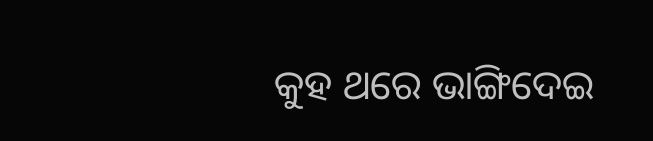କୁହ ଥରେ ଭାଙ୍ଗିଦେଇ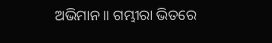ଅଭିମାନ ॥ ଗମ୍ଭୀରା ଭିତରେ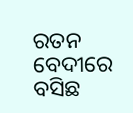ରତନ ବେଦୀରେ ବସିଛ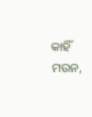କାହିଁ ମଉନ,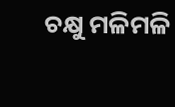ଚକ୍ଷୁ ମଳିମଳି